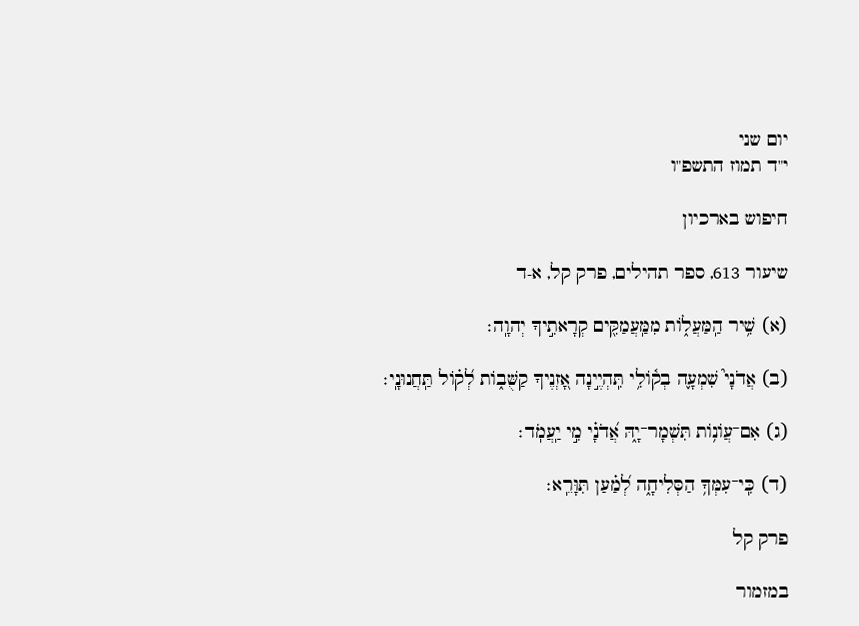יום שני
י"ד תמוז התשפ"ו

חיפוש בארכיון

שיעור 613, ספר תהילים, פרק קל, א-ד

(א) שִׁ֥יר הַֽמַּעֲל֑וֹת מִמַּֽעֲמַקִּ֖ים קְרָאתִ֣יךָ יְהוָֽה׃

(ב) אֲדֹנָי֮ שִׁמְעָ֪ה בְק֫וֹלִ֥י תִּֽהְיֶ֣ינָה אָ֭זְנֶיךָ קַשֻּׁב֑וֹת לְ֝ק֗וֹל תַּֽחֲנוּנָֽי׃

(ג) אִם־עֲו͏ֹנ֥וֹת תִּשְׁמָר־יָ֑הּ אֲ֝דֹנָ֗י מִ֣י יַֽעֲמֹֽד׃

(ד) כִּֽי־עִמְּךָ֥ הַסְּלִיחָ֑ה לְ֝מַ֗עַן תִּוָּרֵֽא׃

פרק קל

במזמור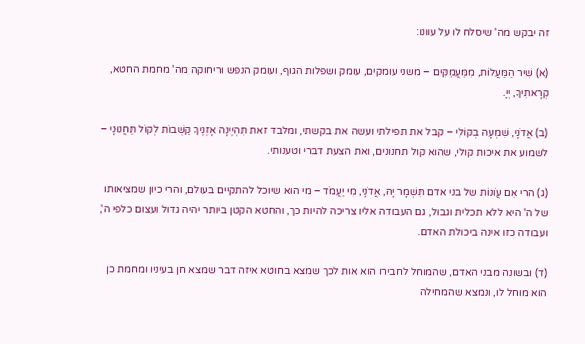זה יבקש מה' שיסלח לו על עוונו:

(א) שִׁיר הַמַּעֲלוֹת, מִמַּעֲמַקִּים – משני עומקים, עומק ושפלות הגוף, ועומק הנפש וריחוקה מה' מחמת החטא, קְרָאתִיךָ, יְיָ.

(ב) אֲדֹנָי, שִׁמְעָה בְקוֹלִי – קבל את תפילתי ועשה את בקשתי, ומלבד זאת תִּהְיֶינָה אָזְנֶיךָ קַשֻּׁבוֹת לְקוֹל תַּחֲנוּנָי – לשמוע את איכות קולי, שהוא קול תחנונים, ואת הצעת דברי וטענותי.

(ג) הרי אִם עֲו‍ֹנוֹת של בני אדם תִּשְׁמָר יָהּ, אֲדֹנָי, מִי יַעֲמֹד – מי הוא שיוכל להתקיים בעולם, והרי כיון שמציאותו של ה' היא ללא תכלית וגבול, גם העבודה אליו צריכה להיות כך, והחטא הקטן ביותר יהיה גדול ועצום כלפי ה', ועבודה כזו אינה ביכולת האדם.

(ד) ובשונה מבני האדם, שהמוחל לחבירו הוא אות לכך שמצא בחוטא איזה דבר שמצא חן בעיניו ומחמת כן הוא מוחל לו, ונמצא שהמחילה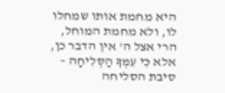היא מחמת אותו שמחלו לו, ולא מחמת המוחל, הרי אצל ה' אין הדבר כן, אלא כִּי עִמְּךָ הַסְּלִיחָה – סיבת הסליחה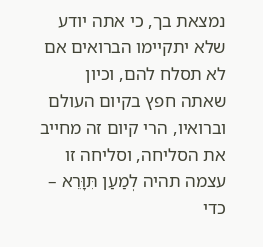נמצאת בך, כי אתה יודע שלא יתקיימו הברואים אם לא תסלח להם, וכיון שאתה חפץ בקיום העולם וברואיו, הרי קיום זה מחייב את הסליחה, וסליחה זו עצמה תהיה לְמַעַן תִּוָּרֵא – כדי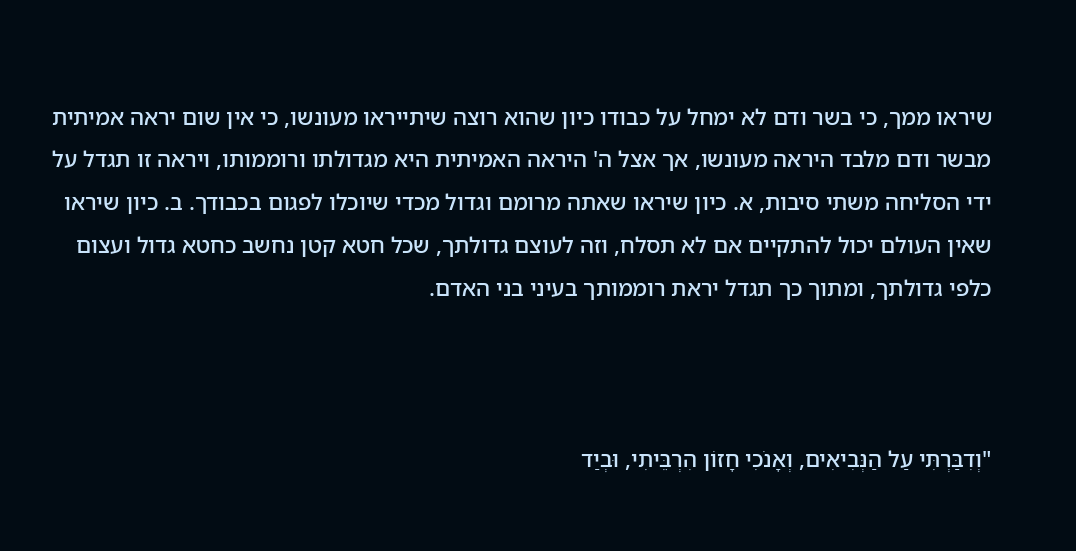שיראו ממך, כי בשר ודם לא ימחל על כבודו כיון שהוא רוצה שיתייראו מעונשו, כי אין שום יראה אמיתית מבשר ודם מלבד היראה מעונשו, אך אצל ה' היראה האמיתית היא מגדולתו ורוממותו, ויראה זו תגדל על ידי הסליחה משתי סיבות, א. כיון שיראו שאתה מרומם וגדול מכדי שיוכלו לפגום בכבודך. ב. כיון שיראו שאין העולם יכול להתקיים אם לא תסלח, וזה לעוצם גדולתך, שכל חטא קטן נחשב כחטא גדול ועצום כלפי גדולתך, ומתוך כך תגדל יראת רוממותך בעיני בני האדם.



"וְדִבַּרְתִּי עַל הַנְּבִיאִים, וְאָנֹכִי חָזוֹן הִרְבֵּיתִי, וּבְיַד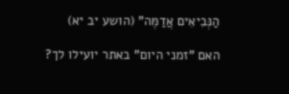הַנְּבִיאִים אֲדַמֶּה" (הושע יב יא)

האם "זמני היום" באתר יועילו לך?